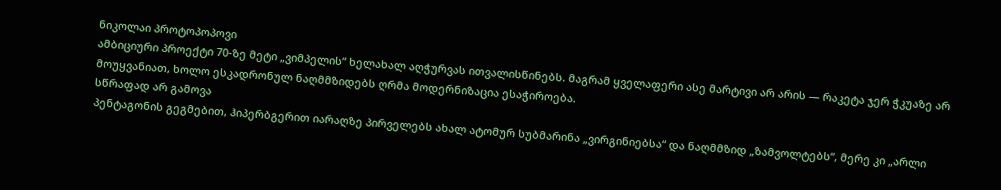ნიკოლაი პროტოპოპოვი
ამბიციური პროექტი 70-ზე მეტი „ვიმპელის“ ხელახალ აღჭურვას ითვალისწინებს. მაგრამ ყველაფერი ასე მარტივი არ არის — რაკეტა ჯერ ჭკუაზე არ მოუყვანიათ, ხოლო ესკადრონულ ნაღმმზიდებს ღრმა მოდერნიზაცია ესაჭიროება.
სწრაფად არ გამოვა
პენტაგონის გეგმებით, ჰიპერბგერით იარაღზე პირველებს ახალ ატომურ სუბმარინა „ვირგინიებსა“ და ნაღმმზიდ „ზამვოლტებს“, მერე კი „არლი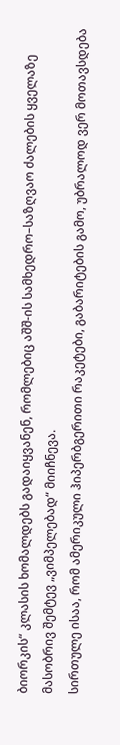ბიორკის“ კლასის ხომალდებს გადაიყვანენ, რომლებიც აშშ-ის სამხედრო–საზღვაო ძალების ყველაზე მასობრივ შემტევ „ვიმპელებად“ მიიჩნევა.
სირთულე ისაა, რომ ამერიკული ჰიპერბგერითი რაკეტები, გაბარიტების გამო, უბრალოდ ვერ მოთავსდება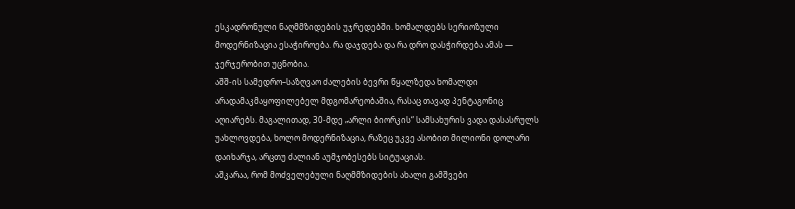ესკადრონული ნაღმმზიდების უჯრედებში. ხომალდებს სერიოზული მოდერნიზაცია ესაჭიროება. რა დაჯდება და რა დრო დასჭირდება ამას — ჯერჯერობით უცნობია.
აშშ-ის სამედრო–საზღვაო ძალების ბევრი წყალზედა ხომალდი არადამაკმაყოფილებელ მდგომარეობაშია, რასაც თავად პენტაგონიც აღიარებს. მაგალითად, 30-მდე „არლი ბიორკის“ სამსახურის ვადა დასასრულს უახლოვდება, ხოლო მოდერნიზაცია, რაზეც უკვე ასობით მილიონი დოლარი დაიხარჯა, არცთუ ძალიან აუმჯობესებს სიტუაციას.
აშკარაა, რომ მოძველებული ნაღმმზიდების ახალი გამშვები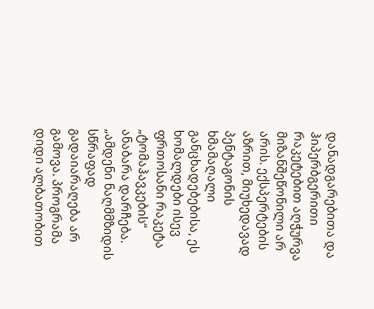დანადგარებითა და ჰიპერბგერითი რაკეტებით აღჭურვა მიზანშეწონილი არ არის. ექსპერტების აზრით, მიუხედავად პენტაგონის ხმამაღალი განცხადებებისა, ეს ხომალდები ისევ ფრთოსანი რაკეტა „ტომაჰავკების“ ანაბარა დარჩება.
„ამდენი ნაღმმზიდის სწრაფად გადაიარაღება არ გამოვა. პროგრამა დიდი ალბათობით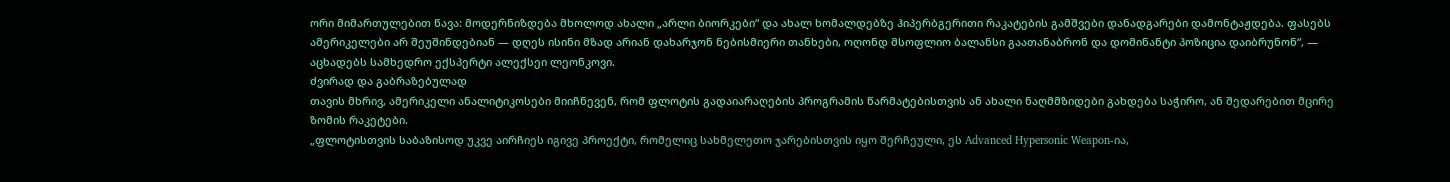ორი მიმართულებით წავა: მოდერნიზდება მხოლოდ ახალი „არლი ბიორკები“ და ახალ ხომალდებზე ჰიპერბგერითი რაკატების გამშვები დანადგარები დამონტაჟდება. ფასებს ამერიკელები არ შეუშინდებიან — დღეს ისინი მზად არიან დახარჯონ ნებისმიერი თანხები, ოღონდ მსოფლიო ბალანსი გაათანაბრონ და დომინანტი პოზიცია დაიბრუნონ“, — აცხადებს სამხედრო ექსპერტი ალექსეი ლეონკოვი.
ძვირად და გაბრაზებულად
თავის მხრივ, ამერიკელი ანალიტიკოსები მიიჩნევენ, რომ ფლოტის გადაიარაღების პროგრამის წარმატებისთვის ან ახალი ნაღმმზიდები გახდება საჭირო, ან შედარებით მცირე ზომის რაკეტები.
„ფლოტისთვის საბაზისოდ უკვე აირჩიეს იგივე პროექტი, რომელიც სახმელეთო ჯარებისთვის იყო შერჩეული, ეს Advanced Hypersonic Weapon-ია,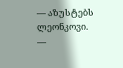— აზუსტებს ლეონკოვი. —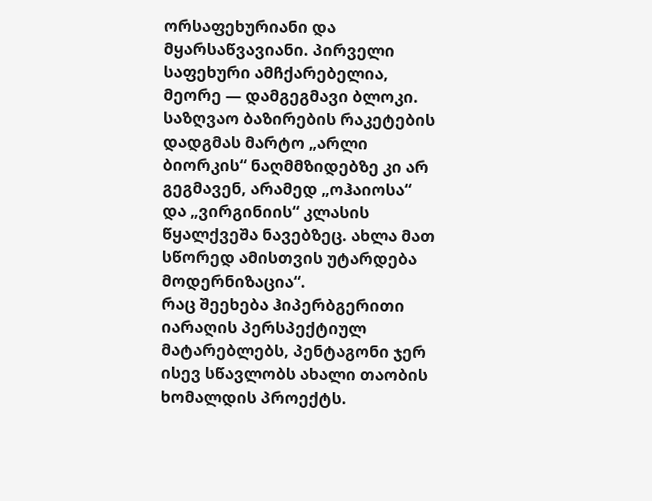ორსაფეხურიანი და მყარსაწვავიანი. პირველი საფეხური ამჩქარებელია, მეორე — დამგეგმავი ბლოკი. საზღვაო ბაზირების რაკეტების დადგმას მარტო „არლი ბიორკის“ ნაღმმზიდებზე კი არ გეგმავენ, არამედ „ოჰაიოსა“ და „ვირგინიის“ კლასის წყალქვეშა ნავებზეც. ახლა მათ სწორედ ამისთვის უტარდება მოდერნიზაცია“.
რაც შეეხება ჰიპერბგერითი იარაღის პერსპექტიულ მატარებლებს, პენტაგონი ჯერ ისევ სწავლობს ახალი თაობის ხომალდის პროექტს.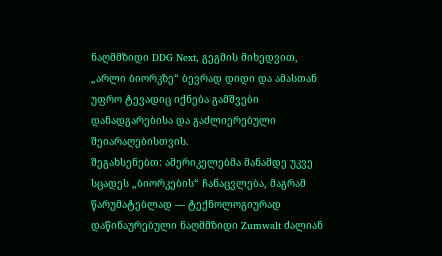ნაღმმზიდი DDG Next, გეგმის მიხედვით, „არლი ბიორკზე“ ბევრად დიდი და ამასთან უფრო ტევადიც იქნება გამშვები დანადგარებისა და გაძლიერებული შეიარაღებისთვის.
შეგახსენებთ: ამერიკელებმა მანამდე უკვე სცადეს „ბიორკების“ ჩანაცვლება, მაგრამ წარუმატებლად — ტექნოლოგიურად დაწინაურებული ნაღმმზიდი Zumwalt ძალიან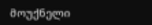მოუქნელი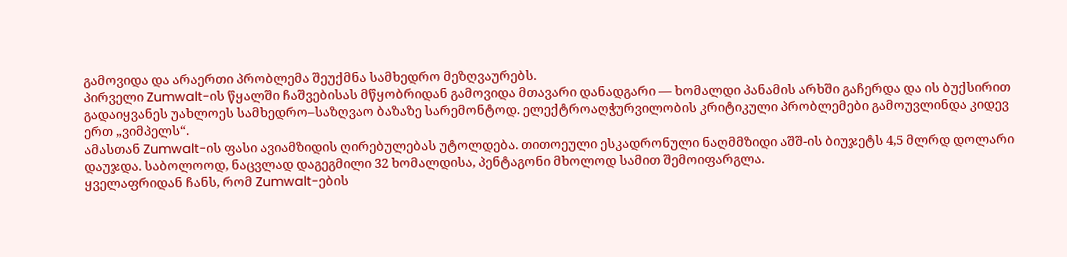გამოვიდა და არაერთი პრობლემა შეუქმნა სამხედრო მეზღვაურებს.
პირველი Zumwalt-ის წყალში ჩაშვებისას მწყობრიდან გამოვიდა მთავარი დანადგარი — ხომალდი პანამის არხში გაჩერდა და ის ბუქსირით გადაიყვანეს უახლოეს სამხედრო–საზღვაო ბაზაზე სარემონტოდ. ელექტროაღჭურვილობის კრიტიკული პრობლემები გამოუვლინდა კიდევ ერთ „ვიმპელს“.
ამასთან Zumwalt-ის ფასი ავიამზიდის ღირებულებას უტოლდება. თითოეული ესკადრონული ნაღმმზიდი აშშ-ის ბიუჯეტს 4,5 მლრდ დოლარი დაუჯდა. საბოლოოდ, ნაცვლად დაგეგმილი 32 ხომალდისა, პენტაგონი მხოლოდ სამით შემოიფარგლა.
ყველაფრიდან ჩანს, რომ Zumwalt-ების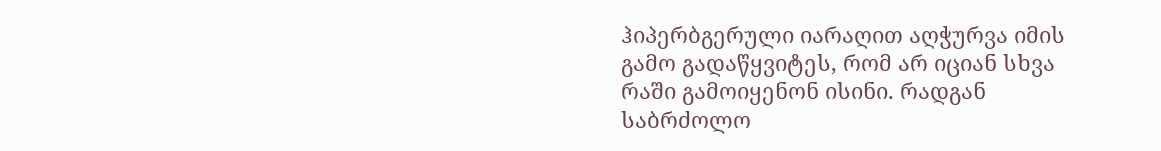ჰიპერბგერული იარაღით აღჭურვა იმის გამო გადაწყვიტეს, რომ არ იციან სხვა რაში გამოიყენონ ისინი. რადგან საბრძოლო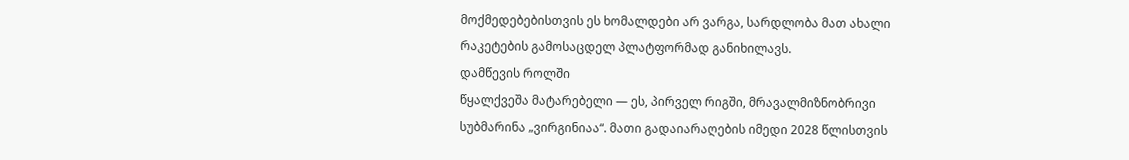მოქმედებებისთვის ეს ხომალდები არ ვარგა, სარდლობა მათ ახალი რაკეტების გამოსაცდელ პლატფორმად განიხილავს.
დამწევის როლში
წყალქვეშა მატარებელი — ეს, პირველ რიგში, მრავალმიზნობრივი სუბმარინა „ვირგინიაა“. მათი გადაიარაღების იმედი 2028 წლისთვის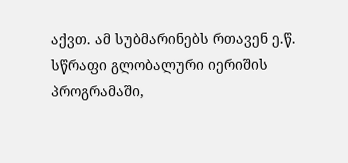აქვთ. ამ სუბმარინებს რთავენ ე.წ. სწრაფი გლობალური იერიშის პროგრამაში,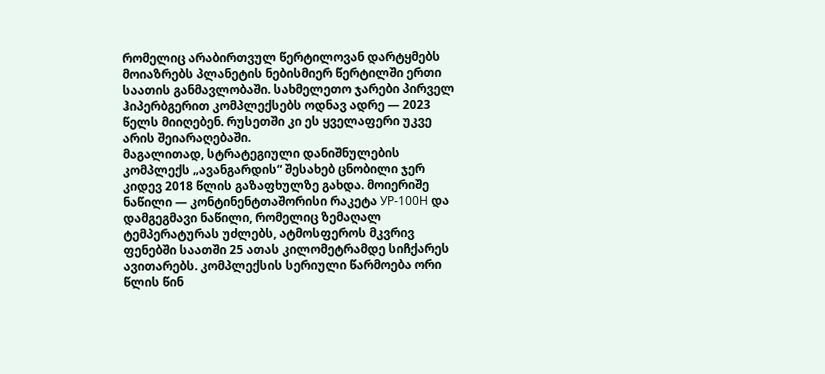რომელიც არაბირთვულ წერტილოვან დარტყმებს მოიაზრებს პლანეტის ნებისმიერ წერტილში ერთი საათის განმავლობაში. სახმელეთო ჯარები პირველ ჰიპერბგერით კომპლექსებს ოდნავ ადრე — 2023 წელს მიიღებენ. რუსეთში კი ეს ყველაფერი უკვე არის შეიარაღებაში.
მაგალითად, სტრატეგიული დანიშნულების კომპლექს „ავანგარდის“ შესახებ ცნობილი ჯერ კიდევ 2018 წლის გაზაფხულზე გახდა. მოიერიშე ნაწილი — კონტინენტთაშორისი რაკეტა УР-100Н და დამგეგმავი ნაწილი, რომელიც ზემაღალ ტემპერატურას უძლებს, ატმოსფეროს მკვრივ ფენებში საათში 25 ათას კილომეტრამდე სიჩქარეს ავითარებს. კომპლექსის სერიული წარმოება ორი წლის წინ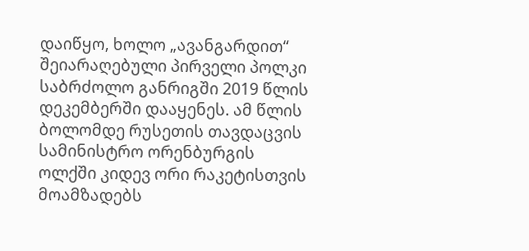დაიწყო, ხოლო „ავანგარდით“ შეიარაღებული პირველი პოლკი საბრძოლო განრიგში 2019 წლის დეკემბერში დააყენეს. ამ წლის ბოლომდე რუსეთის თავდაცვის სამინისტრო ორენბურგის ოლქში კიდევ ორი რაკეტისთვის მოამზადებს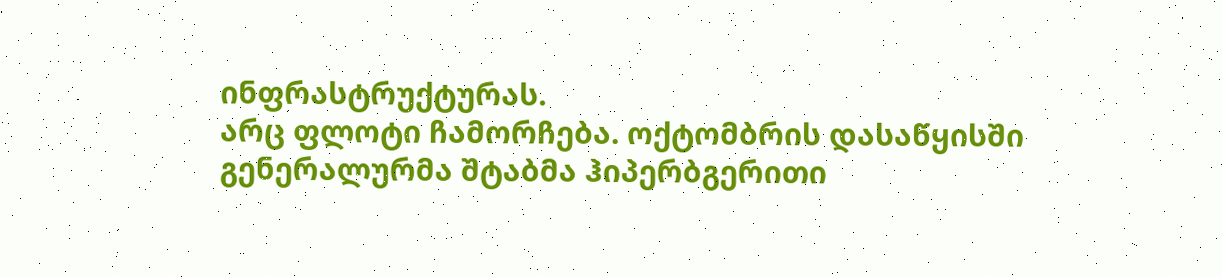ინფრასტრუქტურას.
არც ფლოტი ჩამორჩება. ოქტომბრის დასაწყისში გენერალურმა შტაბმა ჰიპერბგერითი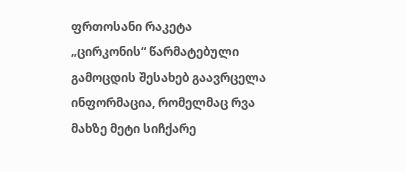ფრთოსანი რაკეტა „ცირკონის“ წარმატებული გამოცდის შესახებ გაავრცელა ინფორმაცია, რომელმაც რვა მახზე მეტი სიჩქარე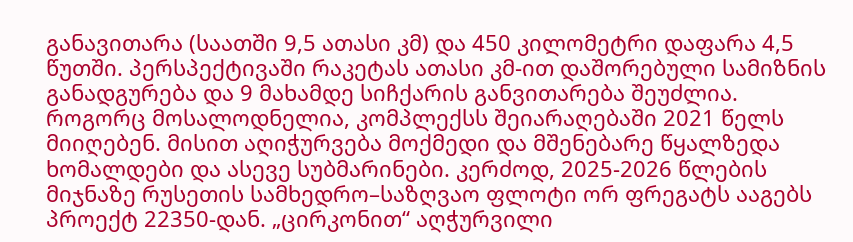განავითარა (საათში 9,5 ათასი კმ) და 450 კილომეტრი დაფარა 4,5 წუთში. პერსპექტივაში რაკეტას ათასი კმ-ით დაშორებული სამიზნის განადგურება და 9 მახამდე სიჩქარის განვითარება შეუძლია.
როგორც მოსალოდნელია, კომპლექსს შეიარაღებაში 2021 წელს მიიღებენ. მისით აღიჭურვება მოქმედი და მშენებარე წყალზედა ხომალდები და ასევე სუბმარინები. კერძოდ, 2025-2026 წლების მიჯნაზე რუსეთის სამხედრო–საზღვაო ფლოტი ორ ფრეგატს ააგებს პროექტ 22350-დან. „ცირკონით“ აღჭურვილი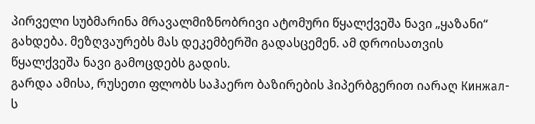პირველი სუბმარინა მრავალმიზნობრივი ატომური წყალქვეშა ნავი „ყაზანი“ გახდება. მეზღვაურებს მას დეკემბერში გადასცემენ. ამ დროისათვის წყალქვეშა ნავი გამოცდებს გადის.
გარდა ამისა, რუსეთი ფლობს საჰაერო ბაზირების ჰიპერბგერით იარაღ Кинжал-ს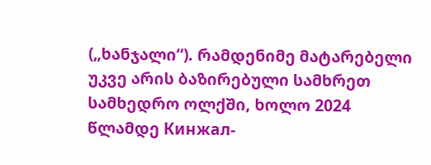(„ხანჯალი“). რამდენიმე მატარებელი უკვე არის ბაზირებული სამხრეთ სამხედრო ოლქში, ხოლო 2024 წლამდე Кинжал-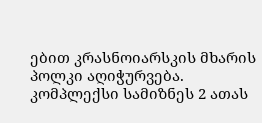ებით კრასნოიარსკის მხარის პოლკი აღიჭურვება.
კომპლექსი სამიზნეს 2 ათას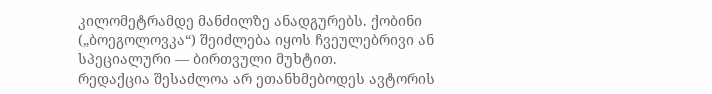კილომეტრამდე მანძილზე ანადგურებს. ქობინი („ბოეგოლოვკა“) შეიძლება იყოს ჩვეულებრივი ან სპეციალური — ბირთვული მუხტით.
რედაქცია შესაძლოა არ ეთანხმებოდეს ავტორის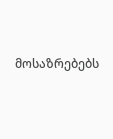მოსაზრებებს